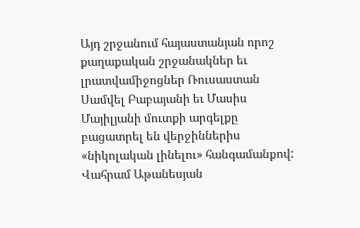Այդ շրջանում հայաստանյան որոշ քաղաքական շրջանակներ եւ լրատվամիջոցներ Ռուսաստան Սամվել Բաբայանի եւ Մասիս Մայիլյանի մուտքի արգելքը բացատրել են վերջիններիս «նիկոլական լինելու» հանգամանքով:
Վահրամ Աթանեսյան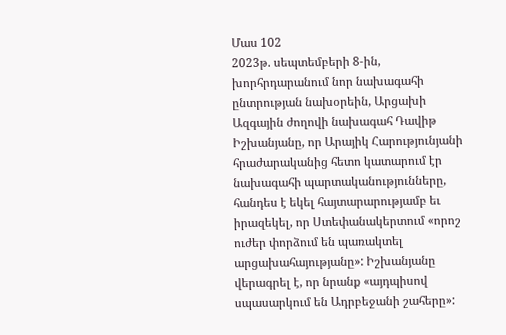Մաս 102
2023թ. սեպտեմբերի 8‑ին, խորհրդարանում նոր նախագահի ընտրության նախօրեին, Արցախի Ազգային ժողովի նախագահ Դավիթ Իշխանյանը, որ Արայիկ Հարությունյանի հրաժարականից հետո կատարում էր նախագահի պարտականությունները, հանդես է եկել հայտարարությամբ եւ իրազեկել, որ Ստեփանակերտում «որոշ ուժեր փորձում են պառակտել արցախահայությանը»: Իշխանյանը վերագրել է, որ նրանք «այդպիսով սպասարկում են Ադրբեջանի շահերը»: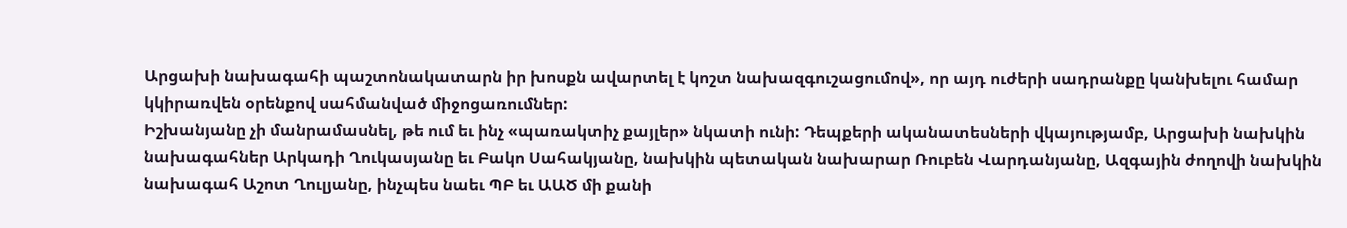Արցախի նախագահի պաշտոնակատարն իր խոսքն ավարտել է կոշտ նախազգուշացումով», որ այդ ուժերի սադրանքը կանխելու համար կկիրառվեն օրենքով սահմանված միջոցառումներ:
Իշխանյանը չի մանրամասնել, թե ում եւ ինչ «պառակտիչ քայլեր» նկատի ունի: Դեպքերի ականատեսների վկայությամբ, Արցախի նախկին նախագահներ Արկադի Ղուկասյանը եւ Բակո Սահակյանը, նախկին պետական նախարար Ռուբեն Վարդանյանը, Ազգային ժողովի նախկին նախագահ Աշոտ Ղուլյանը, ինչպես նաեւ ՊԲ եւ ԱԱԾ մի քանի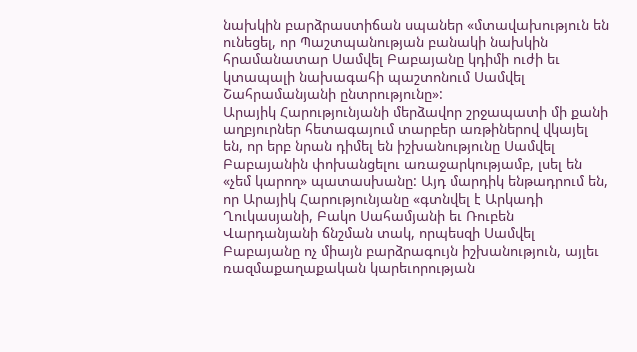նախկին բարձրաստիճան սպաներ «մտավախություն են ունեցել, որ Պաշտպանության բանակի նախկին հրամանատար Սամվել Բաբայանը կդիմի ուժի եւ կտապալի նախագահի պաշտոնում Սամվել Շահրամանյանի ընտրությունը»:
Արայիկ Հարությունյանի մերձավոր շրջապատի մի քանի աղբյուրներ հետագայում տարբեր առթիներով վկայել են, որ երբ նրան դիմել են իշխանությունը Սամվել Բաբայանին փոխանցելու առաջարկությամբ, լսել են «չեմ կարող» պատասխանը: Այդ մարդիկ ենթադրում են, որ Արայիկ Հարությունյանը «գտնվել է Արկադի Ղուկասյանի, Բակո Սահամյանի եւ Ռուբեն Վարդանյանի ճնշման տակ, որպեսզի Սամվել Բաբայանը ոչ միայն բարձրագույն իշխանություն, այլեւ ռազմաքաղաքական կարեւորության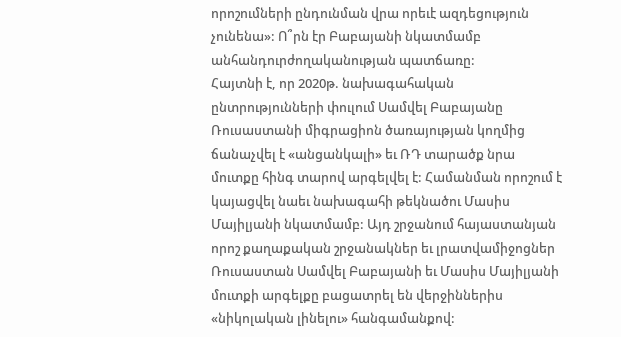որոշումների ընդունման վրա որեւէ ազդեցություն չունենա»: Ո՞րն էր Բաբայանի նկատմամբ անհանդուրժողականության պատճառը:
Հայտնի է, որ 2020թ. նախագահական ընտրությունների փուլում Սամվել Բաբայանը Ռուսաստանի միգրացիոն ծառայության կողմից ճանաչվել է «անցանկալի» եւ ՌԴ տարածք նրա մուտքը հինգ տարով արգելվել է: Համանման որոշում է կայացվել նաեւ նախագահի թեկնածու Մասիս Մայիլյանի նկատմամբ: Այդ շրջանում հայաստանյան որոշ քաղաքական շրջանակներ եւ լրատվամիջոցներ Ռուսաստան Սամվել Բաբայանի եւ Մասիս Մայիլյանի մուտքի արգելքը բացատրել են վերջիններիս «նիկոլական լինելու» հանգամանքով: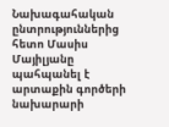Նախագահական ընտրություններից հետո Մասիս Մայիլյանը պահպանել է արտաքին գործերի նախարարի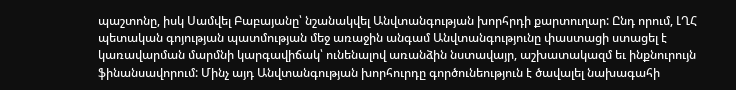պաշտոնը, իսկ Սամվել Բաբայանը՝ նշանակվել Անվտանգության խորհրդի քարտուղար: Ընդ որում, ԼՂՀ պետական գոյության պատմության մեջ առաջին անգամ Անվտանգությունը փաստացի ստացել է կառավարման մարմնի կարգավիճակ՝ ունենալով առանձին նստավայր, աշխատակազմ եւ ինքնուրույն ֆինանսավորում: Մինչ այդ Անվտանգության խորհուրդը գործունեություն է ծավալել նախագահի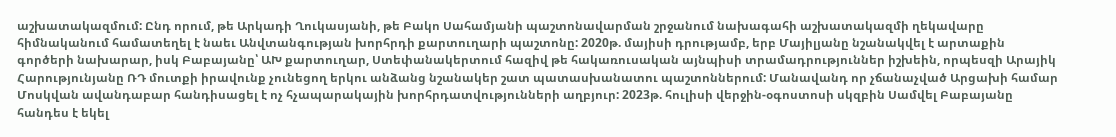աշխատակազմում: Ընդ որում, թե Արկադի Ղուկասյանի, թե Բակո Սահամյանի պաշտոնավարման շրջանում նախագահի աշխատակազմի ղեկավարը հիմնականում համատեղել է նաեւ Անվտանգության խորհրդի քարտուղարի պաշտոնը: 2020թ. մայիսի դրությամբ, երբ Մայիլյանը նշանակվել է արտաքին գործերի նախարար, իսկ Բաբայանը՝ ԱԽ քարտուղար, Ստեփանակերտում հազիվ թե հակառուսական այնպիսի տրամադրություններ իշխեին, որպեսզի Արայիկ Հարությունյանը ՌԴ մուտքի իրավունք չունեցող երկու անձանց նշանակեր շատ պատասխանատու պաշտոններում: Մանավանդ որ չճանաչված Արցախի համար Մոսկվան ավանդաբար հանդիսացել է ոչ հչապարակային խորհրդատվությունների աղբյուր: 2023թ. հուլիսի վերջին-օգոստոսի սկզբին Սամվել Բաբայանը հանդես է եկել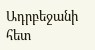Ադրբեջանի հետ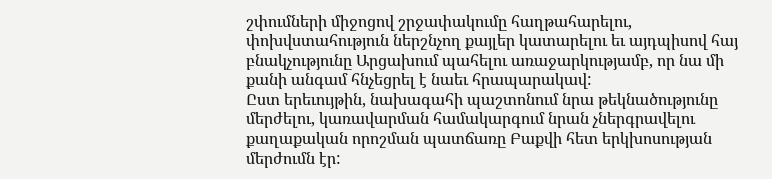շփումների միջոցով շրջափակումը հաղթահարելու, փոխվստահություն ներշնչող քայլեր կատարելու եւ այդպիսով հայ բնակչությունը Արցախում պահելու առաջարկությամբ, որ նա մի քանի անգամ հնչեցրել է նաեւ հրապարակավ:
Ըստ երեւույթին, նախագահի պաշտոնում նրա թեկնածությունը մերժելու, կառավարման համակարգում նրան չներգրավելու քաղաքական որոշման պատճառը Բաքվի հետ երկխոսության մերժումն էր: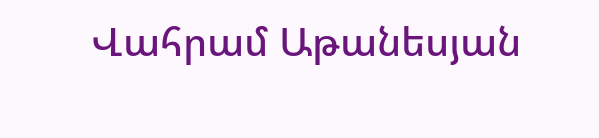Վահրամ Աթանեսյան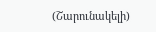(Շարունակելի)